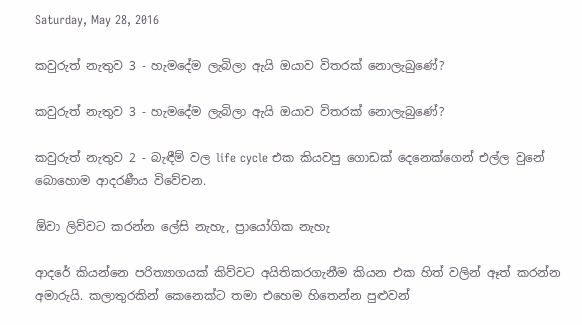Saturday, May 28, 2016

කවුරුත් නැතුව 3 - හැමදේම ලැබිලා ඇයි ඔයාව විතරක් නොලැබුණේ?

කවුරුත් නැතුව 3 - හැමදේම ලැබිලා ඇයි ඔයාව විතරක් නොලැබුණේ?

කවුරුත් නැතුව 2 - බැඳීම් වල life cycle එක කියවපු ගොඩක් දෙනෙක්ගෙන් එල්ල වුනේ බොහොම ආදරණීය විවේචන.

ඕවා ලිව්වට කරන්න ලේසි නැහැ, ප්‍රායෝගික නැහැ

ආදරේ කියන්නෙ පරිත්‍යාගයක් කිව්වට අයිතිකරගැනීම කියන එක හිත් වලින් ඈත් කරන්න අමාරුයි. කලාතුරකින් කෙනෙක්ට තමා එහෙම හිතෙන්න පුළුවන්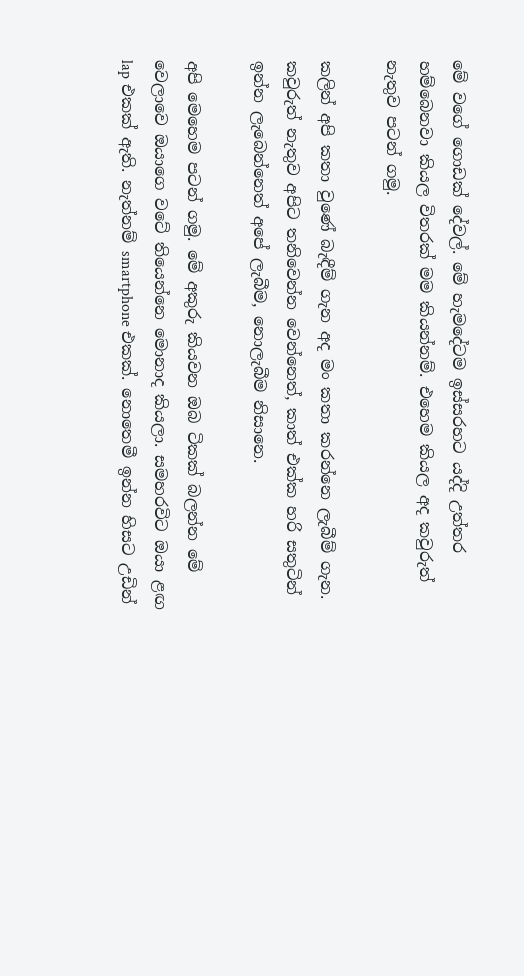මේ වගේ ගොඩක් දේවල්. මේ හැමදේටම ඉස්සරහට යද්දි උත්තර හම්බෙනවා කියල විතරක් මම කියන්නම්. එහෙම කියල අද කවුරුත් නැතුව පටන් ගමු.

කලින් අපි කතා වුණේ බැඳීම් ගැන අද මං කතා කරන්නෙ ලැබීම් ගැන. කවුරුත් නැතුව අපිට තනිවෙන්න වෙන්නෙත්, කාත් එක්ක හරි සතුටින් ඉන්න ලැබෙන්නෙත් අපේ ලැබීම, නොලැබීම නිසානෙ.

අපි මෙහෙම පටන් ගමු. මේ අකුරු කියවන ඔබ ටිකක් බලන්න මේ වෙලාවෙ ඔයාගෙ වටේ තියෙන්නෙ මොනාද කියලා. සමහරවිට ඔයා ළඟ lap එකක් ඇති. නැත්නම් smartphone එකක්. නොතෙමී ඉන්න හිසට උඩින්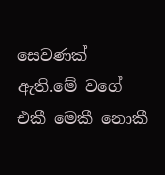සෙවණක් ඇති.මේ වගේ එකී මෙකී නොකී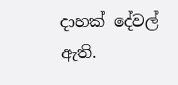දාහක් දේවල් ඇති.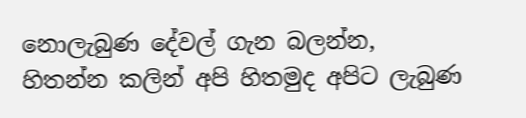නොලැබුණ දේවල් ගැන බලන්න, හිතන්න කලින් අපි හිතමුද අපිට ලැබුණ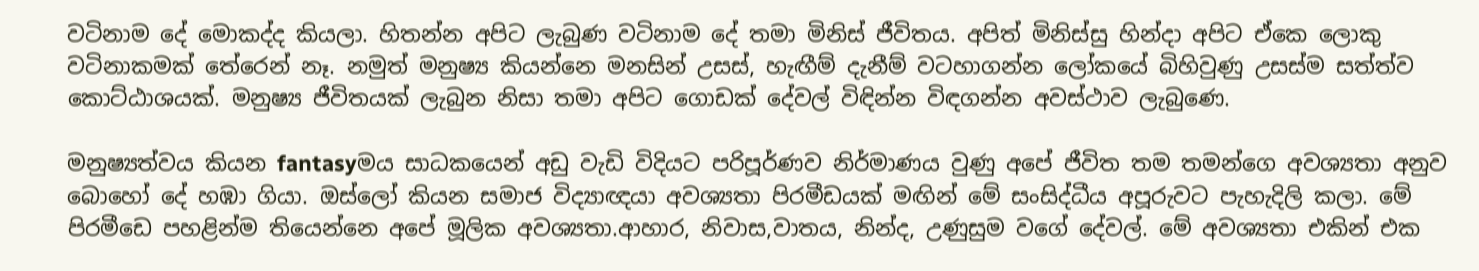වටිනාම දේ මොකද්ද කියලා. හිතන්න අපිට ලැබුණ වටිනාම දේ තමා මිනිස් ජීවිතය. අපිත් මිනිස්සු හින්දා අපිට ඒකෙ ලොකු වටිනාකමක් තේරෙන් නෑ. නමුත් මනුෂ්‍ය කියන්නෙ මනසින් උසස්, හැඟීම් දැනීම් වටහාගන්න ලෝකයේ බිහිවුණු උසස්ම සත්ත්ව කොට්ඨාශයක්. මනුෂ්‍ය ජීවිතයක් ලැබුන නිසා තමා අපිට ගොඩක් දේවල් විඳින්න විඳගන්න අවස්ථාව ලැබුණෙ.

මනුෂ්‍යත්වය කියන fantasyමය සාධකයෙන් අඩු වැඩි විදියට පරිපූර්ණව නිර්මාණය වුණු අපේ ජීවිත තම තමන්ගෙ අවශ්‍යතා අනුව බොහෝ දේ හඹා ගියා. ඔස්ලෝ කියන සමාජ විද්‍යාඥයා අවශ්‍යතා පිරමීඩයක් මඟින් මේ සංසිද්ධීය අපූරුවට පැහැදිලි කලා. මේ පිරමීඩෙ පහළින්ම තියෙන්නෙ අපේ මූලික අවශ්‍යතා.ආහාර, නිවාස,වාතය, නින්ද, උණුසුම වගේ දේවල්. මේ අවශ්‍යතා එකින් එක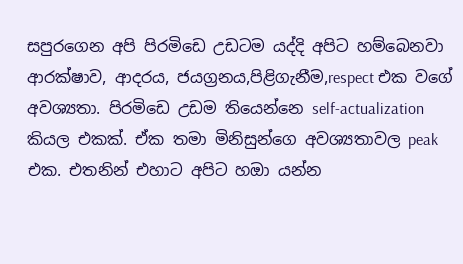සපුරගෙන අපි පිරමිඩෙ උඩටම යද්දි අපිට හම්බෙනවා ආරක්ෂාව, ආදරය, ජයග්‍රනය,පිළිගැනීම,respect එක වගේ අවශ්‍යතා. පිරමිඩෙ උඩම තියෙන්නෙ self-actualization කියල එකක්. ඒක තමා මිනිසුන්ගෙ අවශ්‍යතාවල peak එක. එතනින් එහාට අපිට හඔා යන්න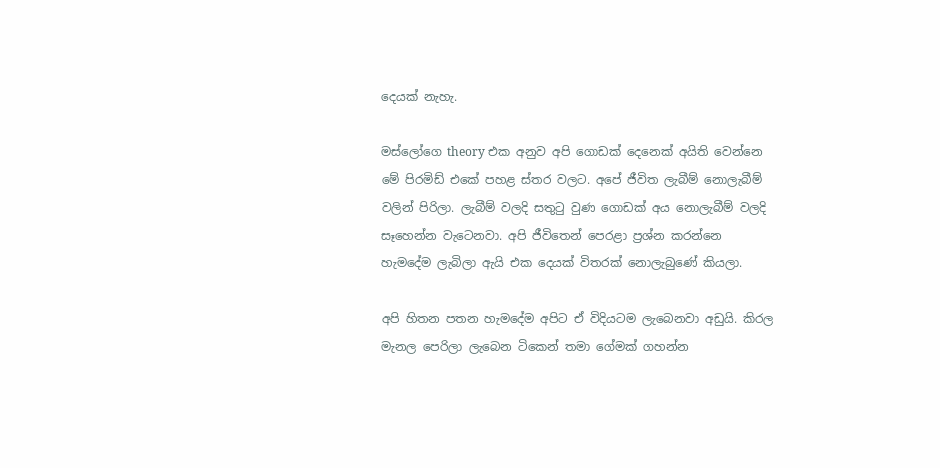දෙයක් නැහැ.

මස්ලෝගෙ theory එක අනුව අපි ගොඩක් දෙනෙක් අයිති වෙන්නෙ මේ පිරමිඩ් එකේ පහළ ස්තර වලට. අපේ ජීවිත ලැබීම් නොලැබීම් වලින් පිරිලා. ලැබීම් වලදි සතුටු වුණ ගොඩක් අය නොලැබීම් වලදි සෑහෙන්න වැටෙනවා. අපි ජීවිතෙන් පෙරළා ප්‍රශ්න කරන්නෙ හැමදේම ලැබිලා ඇයි එක දෙයක් විතරක් නොලැබුණේ කියලා.

අපි හිතන පතන හැමදේම අපිට ඒ විදියටම ලැබෙනවා අඩුයි. කිරල මැනල පෙරිලා ලැබෙන ටිකෙන් තමා ගේමක් ගහන්න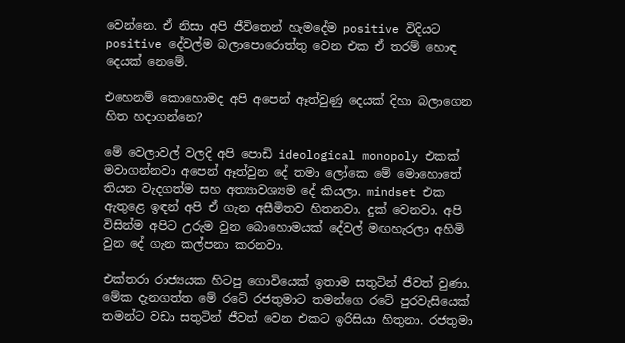වෙන්නෙ. ඒ නිසා අපි ජීවිතෙන් හැමදේම positive විදියට positive දේවල්ම බලාපොරොත්තු වෙන එක ඒ තරම් හොඳ දෙයක් නෙමේ.

එහෙනම් කොහොමද අපි අපෙන් ඈත්වුණු දෙයක් දිහා බලාගෙන හිත හදාගන්නෙ?

මේ වෙලාවල් වලදි අපි පොඩි ideological monopoly එකක් මවාගන්නවා අපෙන් ඈත්වුන දේ තමා ලෝකෙ මේ මොහොතේ තියන වැදගත්ම සහ අත්‍යාවශ්‍යම දේ කියලා. mindset එක ඇතුළෙ ඉඳන් අපි ඒ ගැන අසීමිතව හිතනවා. දුක් වෙනවා. අපි විසින්ම අපිට උරුම වුන බොහොමයක් දේවල් මඟහැරලා අහිමි වුන දේ ගැන කල්පනා කරනවා.

එක්තරා රාජ්‍යයක හිටපු ගොවියෙක් ඉතාම සතුටින් ජීවත් වුණා. මේක දැනගත්ත මේ රටේ රජතුමාට තමන්ගෙ රටේ පුරවැසියෙක් තමන්ට වඩා සතුටින් ජීවත් වෙන එකට ඉරිසියා හිතුනා. රජතුමා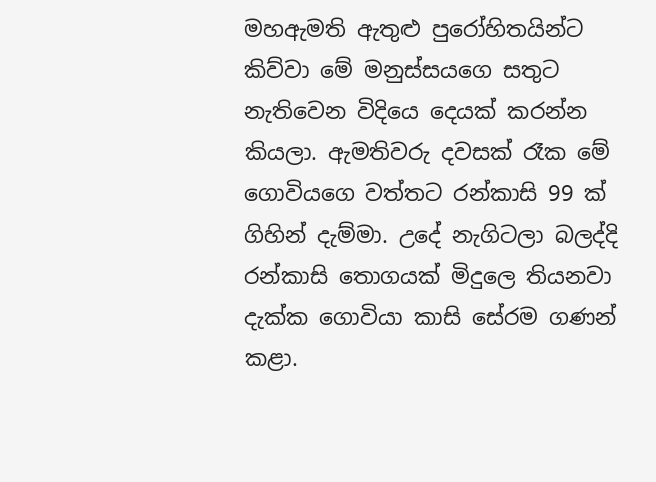මහඇමති ඇතුළු පුරෝහිතයින්ට කිව්වා මේ මනුස්සයගෙ සතුට නැතිවෙන විදියෙ දෙයක් කරන්න කියලා. ඇමතිවරු දවසක් රෑක මේ ගොවියගෙ වත්තට රන්කාසි 99 ක් ගිහින් දැම්මා. උදේ නැගිටලා බලද්දි රන්කාසි තොගයක් මිදුලෙ තියනවා දැක්ක ගොවියා කාසි සේරම ගණන් කළා.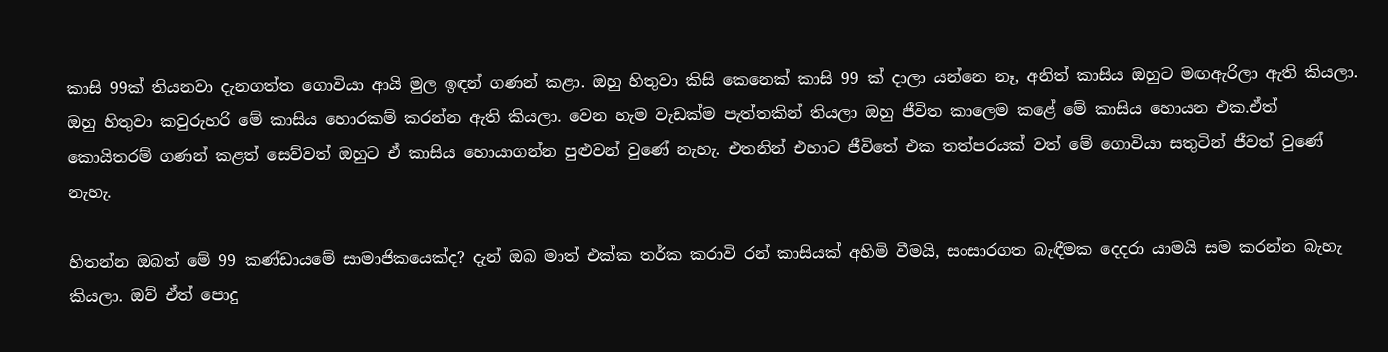කාසි 99ක් තියනවා දැනගත්ත ගොවියා ආයි මුල ඉඳන් ගණන් කළා. ඔහු හිතුවා කිසි කෙනෙක් කාසි 99 ක් දාලා යන්නෙ නෑ, අනිත් කාසිය ඔහුට මඟඇරිලා ඇති කියලා. ඔහු හිතුවා කවුරුහරි මේ කාසිය හොරකම් කරන්න ඇති කියලා. වෙන හැම වැඩක්ම පැත්තකින් තියලා ඔහු ජීවිත කාලෙම කළේ මේ කාසිය හොයන එක.ඒත් කොයිතරම් ගණන් කළත් සෙව්වත් ඔහුට ඒ කාසිය හොයාගන්න පුළුවන් වුණේ නැහැ. එතනින් එහාට ජීවිතේ එක තත්පරයක් වත් මේ ගොවියා සතුටින් ජීවත් වුණේ නැහැ.

හිතන්න ඔබත් මේ 99 කණ්ඩායමේ සාමාජිකයෙක්ද? දැන් ඔබ මාත් එක්ක තර්ක කරාවි රන් කාසියක් අහිමි වීමයි, සංසාරගත බැඳීමක දෙදරා යාමයි සම කරන්න බැහැ කියලා. ඔව් ඒත් පොදු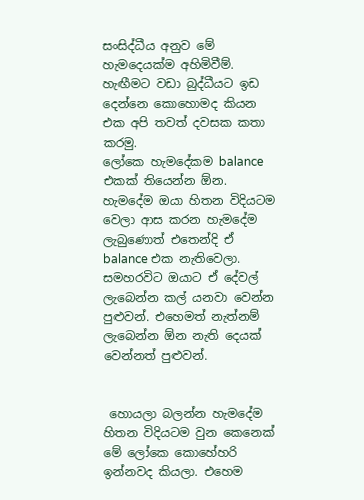සංසිද්ධීය අනුව මේ හැමදෙයක්ම අහිමිවීම්. හැඟීමට වඩා බුද්ධීයට ඉඩ දෙන්නෙ කොහොමද කියන එක අපි තවත් දවසක කතා කරමු.
ලෝකෙ හැමදේකම balance එකක් තියෙන්න ඕන. හැමදේම ඔයා හිතන විදියටම වෙලා ආස කරන හැමදේම ලැබුණොත් එතෙන්දි ඒ balance එක නැතිවෙලා. සමහරවිට ඔයාට ඒ දේවල් ලැබෙන්න කල් යනවා වෙන්න පුළුවන්. එහෙමත් නැත්නම් ලැබෙන්න ඕන නැති දෙයක් වෙන්නත් පුළුවන්.


 හොයලා බලන්න හැමදේම හිතන විදියටම වුන කෙනෙක් මේ ලෝකෙ කොහේහරි ඉන්නවද කියලා. එහෙම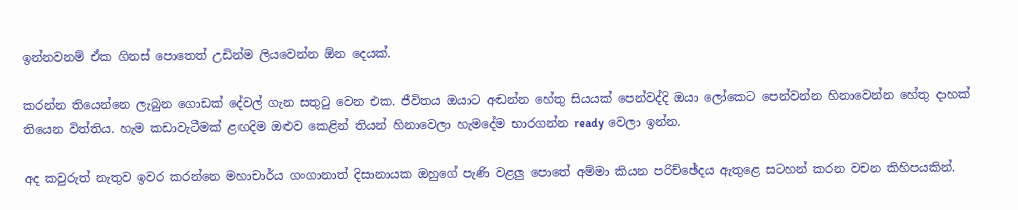ඉන්නවනම් ඒක ගිනස් පොතෙත් උඩින්ම ලියවෙන්න ඕන දෙයක්.

කරන්න තියෙන්නෙ ලැබුන ගොඩක් දේවල් ගැන සතුටු වෙන එක. ජීවිතය ඔයාට අඬන්න හේතු සියයක් පෙන්වද්දි ඔයා ලෝකෙට පෙන්වන්න හිනාවෙන්න හේතු දාහක් තියෙන විත්තිය. හැම කඩාවැටීමක් ළඟදිම ඔළුව කෙළින් තියන් හිනාවෙලා හැමදේම භාරගන්න ready වෙලා ඉන්න.

අද කවුරුත් නැතුව ඉවර කරන්නෙ මහාචාර්ය ගංගානාත් දිසානායක ඔහුගේ පැණි වළලු පොතේ අම්මා කියන පරිච්ඡේදය ඇතුළෙ සටහන් කරන වචන කිහිපයකින්.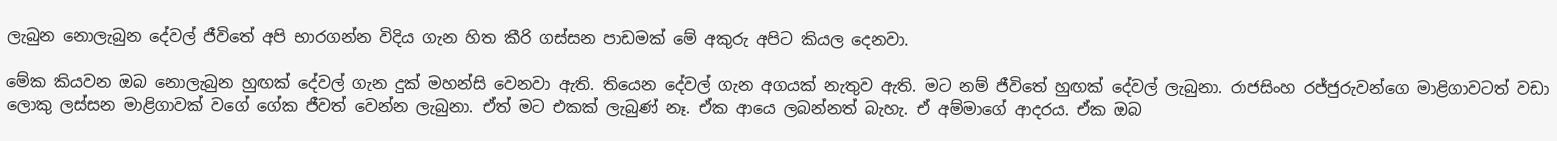ලැබුන නොලැබුන දේවල් ජීවිතේ අපි භාරගන්න විදිය ගැන හිත කීරි ගස්සන පාඩමක් මේ අකුරු අපිට කියල දෙනවා.

මේක කියවන ඔබ නොලැබුන හුඟක් දේවල් ගැන දුක් මහන්සි වෙනවා ඇති. තියෙන දේවල් ගැන අගයක් නැතුව ඇති. මට නම් ජීවිතේ හුඟක් දේවල් ලැබුනා. රාජසිංහ රජ්ජුරුවන්ගෙ මාළිගාවටත් වඩා ලොකු ලස්සන මාළිගාවක් වගේ ගේක ජීවත් වෙන්න ලැබුනා. ඒත් මට එකක් ලැබුණ් නෑ. ඒක ආයෙ ලබන්නත් බැහැ. ඒ අම්මාගේ ආදරය. ඒක ඔබ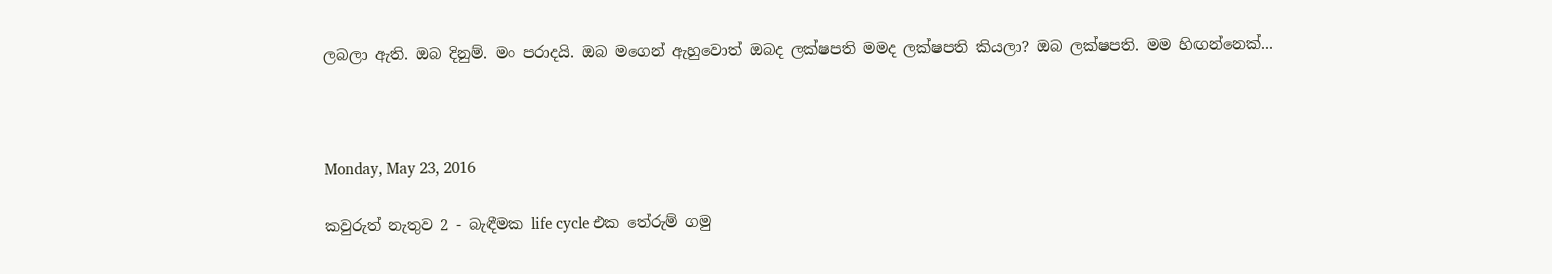ලබලා ඇති. ඔබ දිනුම්. මං පරාදයි. ඔබ මගෙන් ඇහුවොත් ඔබද ලක්ෂපති මමද ලක්ෂපති කියලා? ඔබ ලක්ෂපති. මම හිඟන්නෙක්...



Monday, May 23, 2016

කවුරුත් නැතුව 2 - බැඳීමක life cycle එක තේරුම් ගමු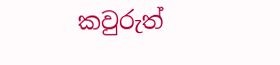කවුරුත්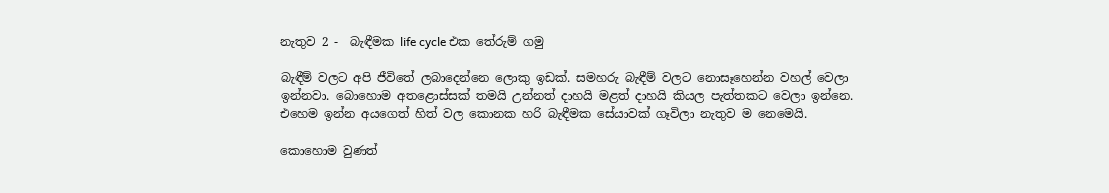නැතුව 2 -  බැඳීමක life cycle එක තේරුම් ගමු

බැඳීම් වලට අපි ජීවිතේ ලබාදෙන්නෙ ලොකු ඉඩක්. සමහරු බැඳීම් වලට නොසෑහෙන්න වහල් වෙලා ඉන්නවා. බොහොම අතළොස්සක් තමයි උන්නත් දාහයි මළත් දාහයි කියල පැත්තකට වෙලා ඉන්නෙ. එහෙම ඉන්න අයගෙත් හිත් වල කොනක හරි බැඳීමක සේයාවක් ගෑවිලා නැතුව ම නෙමෙයි.

කොහොම වුණත්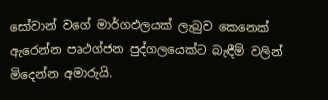සෝවාන් වගේ මාර්ගඵලයක් ලැබුව කෙනෙක් ඇරෙන්න පෘථග්ජන පුද්ගලයෙක්ට බැඳීම් වලින් මිදෙන්න අමාරුයි.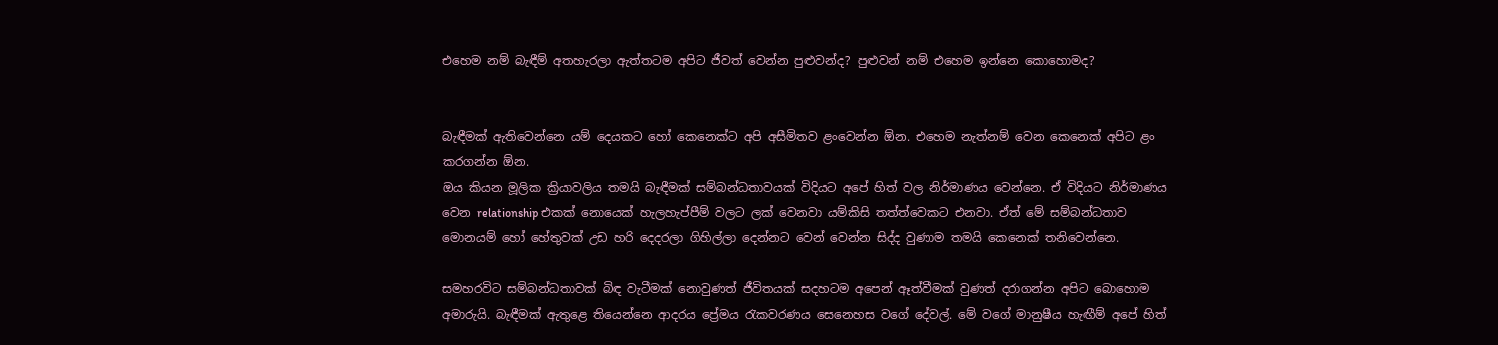එහෙම නම් බැඳීම් අතහැරලා ඇත්තටම අපිට ජීවත් වෙන්න පුළුවන්ද? පුළුවන් නම් එහෙම ඉන්නෙ කොහොමද?


බැඳීමක් ඇතිවෙන්නෙ යම් දෙයකට හෝ කෙනෙක්ට අපි අසීමිතව ළංවෙන්න ඕන. එහෙම නැත්නම් වෙන කෙනෙක් අපිට ළං කරගන්න ඕන.
ඔය කියන මූලික ක්‍රියාවලිය තමයි බැඳීමක් සම්බන්ධතාවයක් විදියට අපේ හිත් වල නිර්මාණය වෙන්නෙ. ඒ විදියට නිර්මාණය වෙන relationship එකක් නොයෙක් හැලහැප්පීම් වලට ලක් වෙනවා යම්කිසි තත්ත්වෙකට එනවා. ඒත් මේ සම්බන්ධතාව මොනයම් හෝ හේතුවක් උඩ හරි දෙදරලා ගිහිල්ලා දෙන්නට වෙන් වෙන්න සිද්ද වුණාම තමයි කෙනෙක් තනිවෙන්නෙ.

සමහරවිට සම්බන්ධතාවක් බිඳ වැටීමක් නොවුණත් ජීවිතයක් සදහටම අපෙන් ඈත්වීමක් වුණත් දරාගන්න අපිට බොහොම අමාරුයි. බැඳීමක් ඇතුළෙ තියෙන්නෙ ආදරය ප්‍රේමය රැකවරණය සෙනෙහස වගේ දේවල්. මේ වගේ මානුෂීය හැඟීම් අපේ හිත්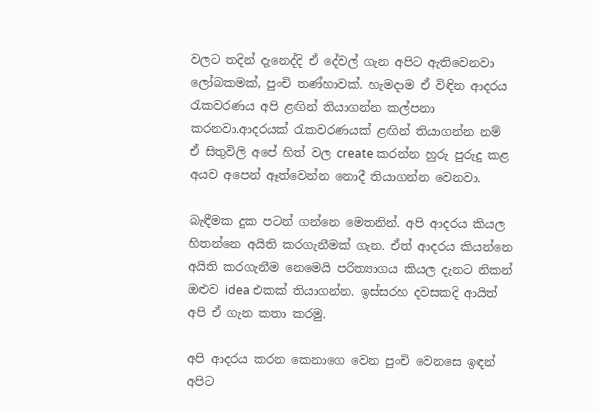වලට තදින් දැනෙද්දි ඒ දේවල් ගැන අපිට ඇතිවෙනවා ලෝබකමක්, පුංචි තණ්හාවක්. හැමදාම ඒ විඳින ආදරය රැකවරණය අපි ළඟින් තියාගන්න කල්පනා කරනවා.ආදරයක් රැකවරණයක් ළඟින් තියාගන්න නම් ඒ සිතුවිලි අපේ හිත් වල create කරන්න හුරු පුරුදු කළ අයව අපෙන් ඈත්වෙන්න නොදී තියාගන්න වෙනවා.

බැඳීමක දුක පටන් ගන්නෙ මෙතනින්. අපි ආදරය කියල හිතන්නෙ අයිති කරගැනීමක් ගැන. ඒත් ආදරය කියන්නෙ අයිති කරගැනීම නෙමෙයි පරිත්‍යාගය කියල දැනට නිකන් ඔළුව idea එකක් තියාගන්න. ඉස්සරහ දවසකදි ආයිත් අපි ඒ ගැන කතා කරමු.

අපි ආදරය කරන කෙනාගෙ වෙන පුංචි වෙනසෙ ඉඳන් අපිට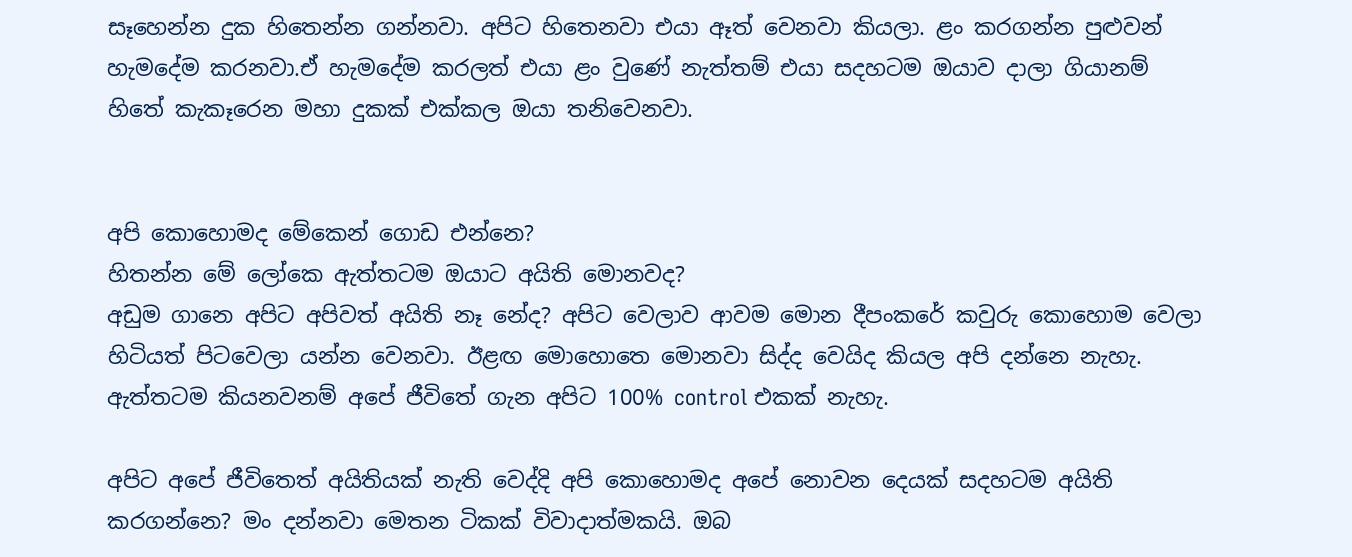සෑහෙන්න දුක හිතෙන්න ගන්නවා. අපිට හිතෙනවා එයා ඈත් වෙනවා කියලා. ළං කරගන්න පුළුවන් හැමදේම කරනවා.ඒ හැමදේම කරලත් එයා ළං වුණේ නැත්තම් එයා සදහටම ඔයාව දාලා ගියානම් හිතේ කැකෑරෙන මහා දුකක් එක්කල ඔයා තනිවෙනවා.


අපි කොහොමද මේකෙන් ගොඩ එන්නෙ?
හිතන්න මේ ලෝකෙ ඇත්තටම ඔයාට අයිති මොනවද?
අඩුම ගානෙ අපිට අපිවත් අයිති නෑ නේද? අපිට වෙලාව ආවම මොන දීපංකරේ කවුරු කොහොම වෙලා හිටියත් පිටවෙලා යන්න වෙනවා. ඊළඟ මොහොතෙ මොනවා සිද්ද වෙයිද කියල අපි දන්නෙ නැහැ. ඇත්තටම කියනවනම් අපේ ජීවිතේ ගැන අපිට 100% control එකක් නැහැ.

අපිට අපේ ජීවිතෙත් අයිතියක් නැති වෙද්දි අපි කොහොමද අපේ නොවන දෙයක් සදහටම අයිති කරගන්නෙ? මං දන්නවා මෙතන ටිකක් විවාදාත්මකයි. ඔබ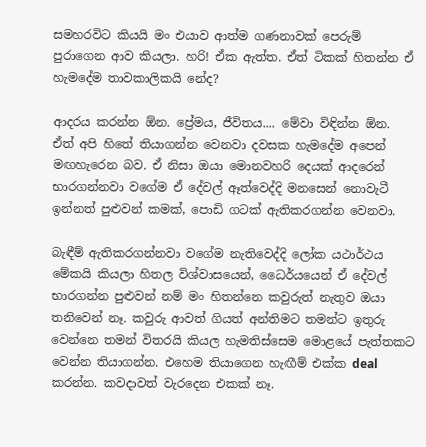සමහරවිට කියයි මං එයාව ආත්ම ගණනාවක් පෙරුම් පුරාගෙන ආව කියලා. හරි! ඒක ඇත්ත. ඒත් ටිකක් හිතන්න ඒ හැමදේම තාවකාලිකයි නේද?

ආදරය කරන්න ඕන. ප්‍රේමය, ජීවිතය.... මේවා විඳින්න ඕන. ඒත් අපි හිතේ තියාගන්න වෙනවා දවසක හැමදේම අපෙන් මඟහැරෙන බව. ඒ නිසා ඔයා මොනවහරි දෙයක් ආදරෙන් භාරගන්නවා වගේම ඒ දේවල් ඈත්වෙද්දි මනසෙන් නොවැටී ඉන්නත් පුළුවන් කමක්, පොඩි ගටක් ඇතිකරගන්න වෙනවා.

බැඳීම් ඇතිකරගන්නවා වගේම නැතිවෙද්දි ලෝක යථාර්ථය මේකයි කියලා හිතල විශ්වාසයෙන්, ධෛර්යයෙන් ඒ දේවල් භාරගන්න පුළුවන් නම් මං හිතන්නෙ කවුරුත් නැතුව ඔයා තනිවෙන් නෑ. කවුරු ආවත් ගියත් අන්තිමට තමන්ට ඉතුරු වෙන්නෙ තමන් විතරයි කියල හැමතිස්සෙම මොළයේ පැත්තකට වෙන්න තියාගන්න. එහෙම තියාගෙන හැඟීම් එක්ක deal කරන්න. කවදාවත් වැරදෙන එකක් නෑ.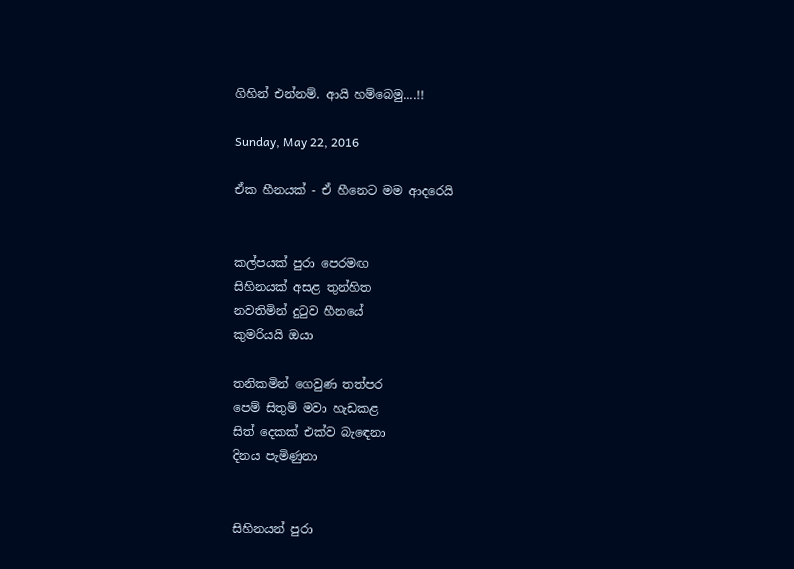ගිහින් එන්නම්. ආයි හම්බෙමු....!!

Sunday, May 22, 2016

ඒක හීනයක් - ඒ හීනෙට මම ආදරෙයි


කල්පයක් පුරා පෙරමඟ
සිහිනයක් අසළ තුන්හිත
නවතිමින් දුටුව හීනයේ
කුමරියයි ඔයා

තනිකමින් ගෙවුණ තත්පර
පෙම් සිතුම් මවා හැඩකළ
සිත් දෙකක් එක්ව බැඳෙනා
දිනය පැමිණුනා


සිහිනයන් පුරා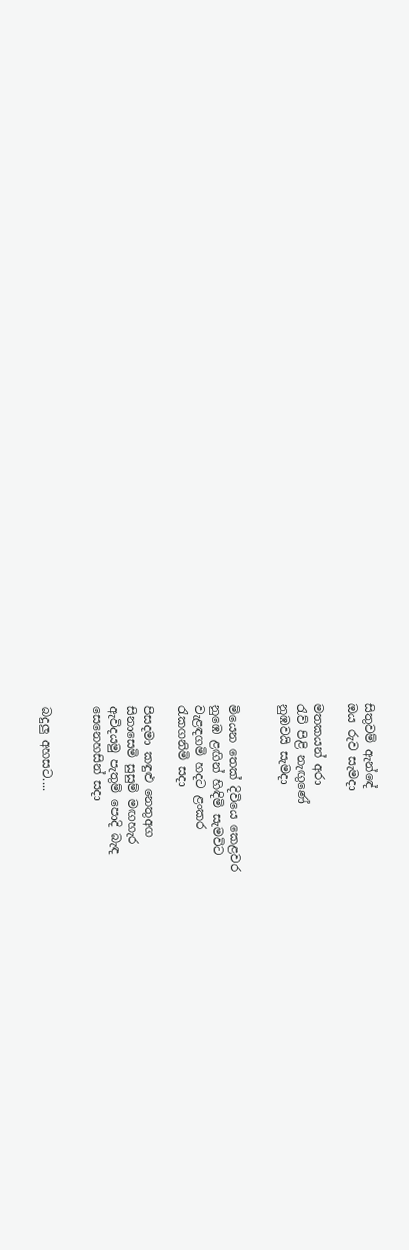සිතුවම් ඇන්ඳේ
ඔය රුව සැමදා

මතකයන් අරා
රැව් පිළි නැඟුණේ
නුඹවයි සැමදා


මියෙන තෙක් දිවියෙ කෙළවර
නුඹෙ ළඟින් හිඳිමි සැමවිට
වැළඳගමි හදට ළංකර
රැකගනිමි සදා

පිසදමා කඳුළු නෙතුඅග
සිනාසෙමි සුසුම් මඟහැර
ඇවිදයමු පැතුම් පොදි බැඳ
සෙනෙහසින් සදා


බදුලු අහසට....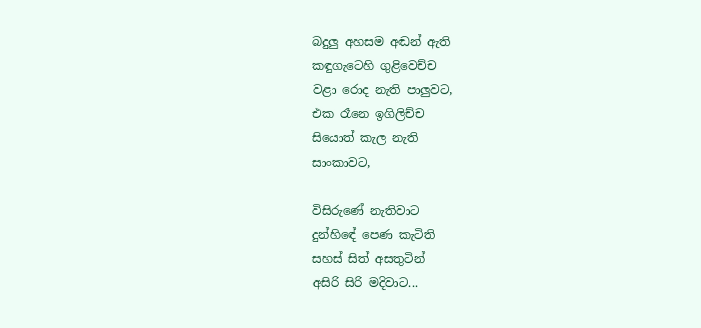බදුලු අහසම අඬන් ඇති
කඳුගැටෙහි ගුළිවෙච්ච
වළා රොද නැති පාලුවට,
එක රෑනෙ ඉගිලිච්ච
සියොත් කැල නැති
සාංකාවට,

විසිරුණේ නැතිවාට
දුන්හිඳේ පෙණ කැටිති
සහස් සිත් අසතුටින්
අසිරි සිරි මදිවාට...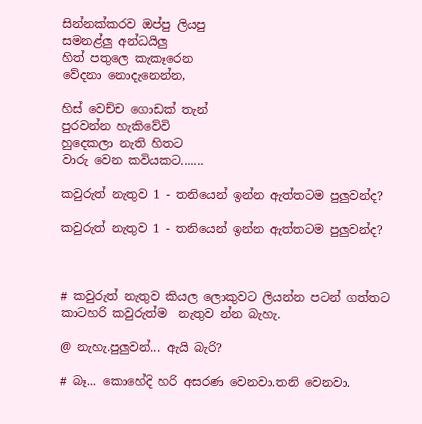සින්නක්කරව ඔප්පු ලියපු
සමනළ්ලු අන්ධයිලු
හිත් පතුලෙ කැකෑරෙන
වේදනා නොදැනෙන්න,

හිස් වෙච්ච ගොඩක් තැන්
පුරවන්න හැකිවේවි
හුදෙකලා නැති හිතට
වාරු වෙන කවියකට.......

කවුරුත් නැතුව 1 - තනියෙන් ඉන්න ඇත්තටම පුලුවන්ද?

කවුරුත් නැතුව 1 - තනියෙන් ඉන්න ඇත්තටම පුලුවන්ද?



# කවුරුත් නැතුව කියල ලොකුවට ලියන්න පටන් ගත්තට කාටහරි කවුරුත්ම  නැතුව න්න බැහැ.

@ නැහැ.පුලුවන්... ඇයි බැරි?

# බෑ... කොහේදි හරි අසරණ වෙනවා.තනි වෙනවා.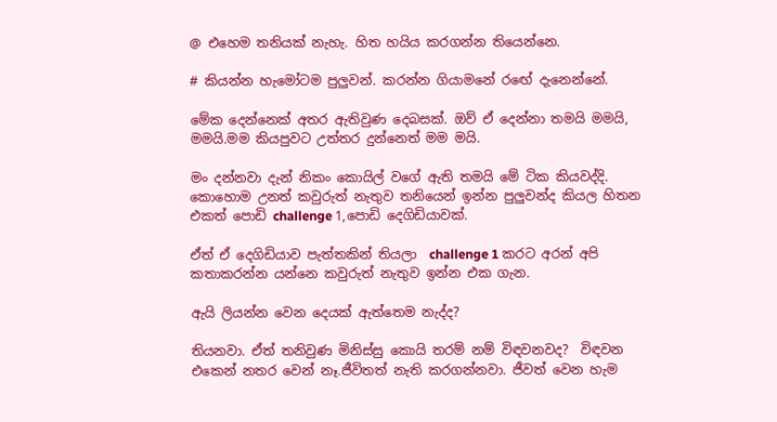@ එහෙම තනියක් නැහැ. හිත හයිය කරගන්න තියෙන්නෙ.

# කියන්න හැමෝටම පුලුවන්. කරන්න ගියාමනේ ර‍ඟේ දැනෙන්නේ.

මේක දෙන්නෙක් අතර ඇතිවුණ දෙබසක්. ඔව් ඒ දෙන්නා තමයි මමයි, මමයි.මම කියපුවට උත්තර දුන්නෙත් මම මයි.

මං දන්නවා දැන් නිකං කොයිල් වගේ ඇති තමයි මේ ටික කියවද්දි. කොහොම උනත් කවුරුත් නැතුව තනියෙන් ඉන්න පුලුවන්ද කියල හිතන එකත් පොඩි challenge 1,පොඩි දෙගිඩියාවක්.

ඒත් ඒ දෙගිඩියාව පැත්තකින් තියලා  challenge 1 කරට අරන් අපි කතාකරන්න යන්නෙ කවුරුත් නැතුව ඉන්න එක ගැන.

ඇයි ලියන්න වෙන දෙයක් ඇත්තෙම නැද්ද?

තියනවා. ඒත් තනිවුණ මිනිස්සු කොයි තරම් නම් විඳවනවද?  විඳවන එකෙන් නතර වෙන් නෑ.ජීවිතත් නැති කරගන්නවා. ජීවත් වෙන හැම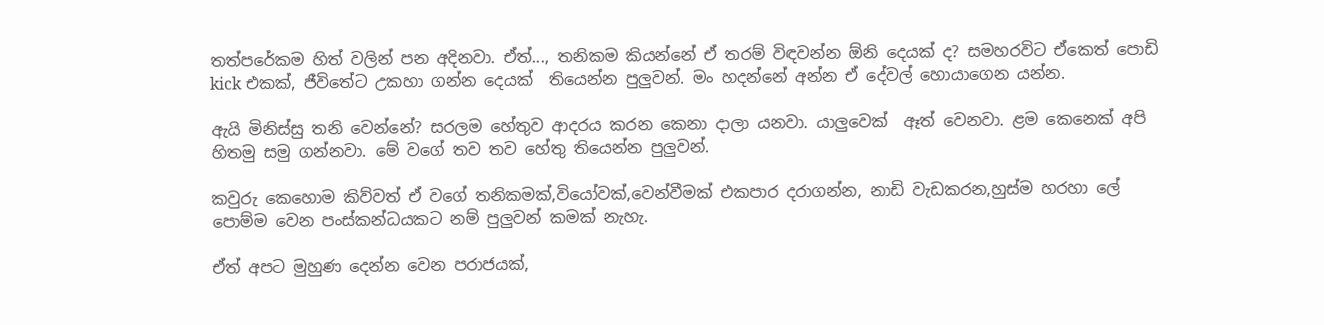තත්පරේකම හිත් වලින් පන අදිනවා. ඒත්..., තනිකම කියන්නේ ඒ තරම් විඳවන්න ඕනි දෙයක් ද? සමහරවිට ඒකෙත් පොඩි kick එකක්, ජීවිතේට උකහා ගන්න දෙයක්  තියෙන්න පුලුවන්. මං හදන්නේ අන්න ඒ දේවල් හොයාගෙන යන්න.

ඇයි මිනිස්සු තනි වෙන්නේ? සරලම හේතුව ආදරය කරන කෙනා දාලා යනවා. යාලුවෙක්  ඈත් වෙනවා. ළම කෙනෙක් අපි හිතමු සමු ගන්නවා. මේ වගේ තව තව හේතු තියෙන්න පුලුවන්.

කවුරු කෙහොම කිව්වත් ඒ වගේ තනිකමක්,වියෝවක්,වෙන්වීමක් එකපාර දරාගන්න, නාඩි වැඩකරන,හුස්ම හරහා ලේ පොම්ම වෙන පංස්කන්ධයකට නම් පුලුවන් කමක් නැහැ.

ඒත් අපට මුහුණ දෙන්න වෙන පරාජයක්,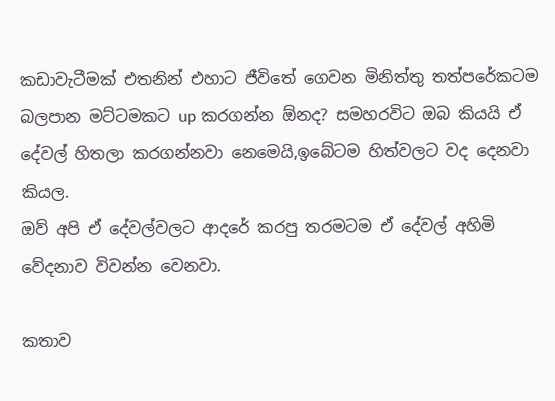කඩාවැටීමක් එතනින් එහාට ජීවිතේ ගෙවන මිනිත්තු තත්පරේකටම බලපාන මට්ටමකට up කරගන්න ඕනද? සමහරවිට ඔබ කියයි ඒ දේවල් හිතලා කරගන්නවා නෙමෙයි,ඉබේටම හිත්වලට වද දෙනවා කියල.
ඔව් අපි ඒ දේවල්වලට ආදරේ කරපු තරමටම ඒ දේවල් අහිමි වේදනාව විවන්න වෙනවා.

කතාව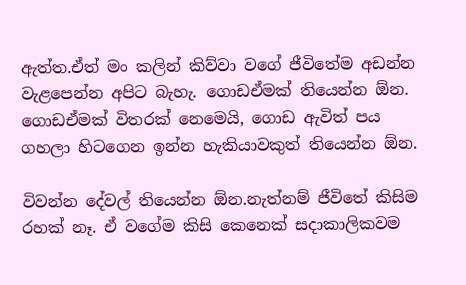ඇත්ත.ඒත් මං කලින් කිව්වා වගේ ජීවිතේම අඩන්න වැළපෙන්න අපිට බැහැ. ගොඩඒමක් තියෙන්න ඕන. ගොඩඒමක් විතරක් නෙමෙයි, ගොඩ ඇවිත් පය ගහලා හිටගෙන ඉන්න හැකියාවකුත් තියෙන්න ඕන.

විවන්න දේවල් තියෙන්න ඕන.නැත්නම් ජීවිතේ කිසිම රහක් නෑ. ඒ වගේම කිසි කෙනෙක් සදාකාලිකවම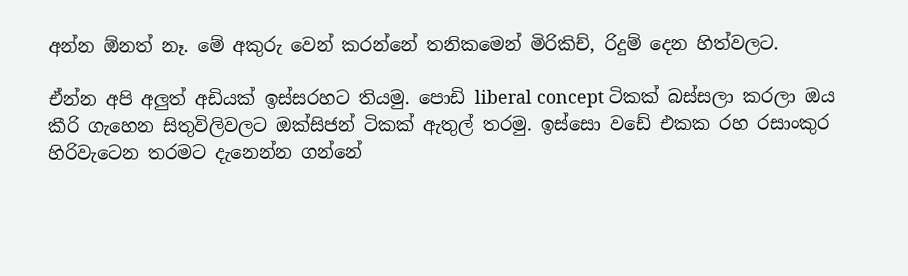අන්න ඕනත් නෑ. මේ අකුරු වෙන් කරන්නේ තනිකමෙන් මිරිකිච්, රිදුම් දෙන හිත්වලට.

ඒන්න අපි අලුත් අඩියක් ඉස්සරහට තියමු. පොඩි liberal concept ටිකක් බස්සලා කරලා ඔය කීරි ගැහෙන සිතුවිලිවලට ඔක්සිජන් ටිකක් ඇතුල් තරමු. ඉස්සො වඩේ එකක රහ රසාංකුර හිරිවැටෙන තරමට දැනෙන්න ගන්නේ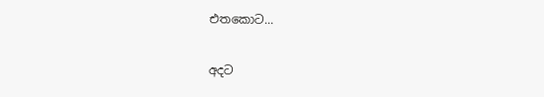එතකොට...

අදට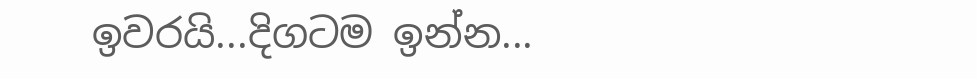ඉවරයි...දිගටම ඉන්න...